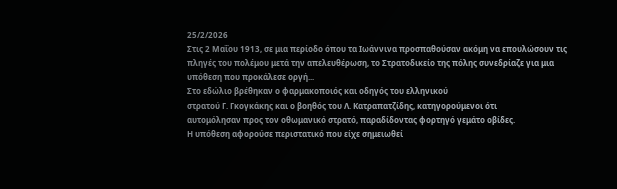25/2/2026
Στις 2 Μαΐου 1913, σε μια περίοδο όπου τα Ιωάννινα προσπαθούσαν ακόμη να επουλώσουν τις πληγές του πολέμου μετά την απελευθέρωση, το Στρατοδικείο της πόλης συνεδρίαζε για μια υπόθεση που προκάλεσε οργή...
Στο εδώλιο βρέθηκαν ο φαρμακοποιός και οδηγός του ελληνικού
στρατού Γ. Γκογκάκης και ο βοηθός του Λ. Κατραπατζίδης, κατηγορούμενοι ότι
αυτομόλησαν προς τον οθωμανικό στρατό, παραδίδοντας φορτηγό γεμάτο οβίδες.
Η υπόθεση αφορούσε περιστατικό που είχε σημειωθεί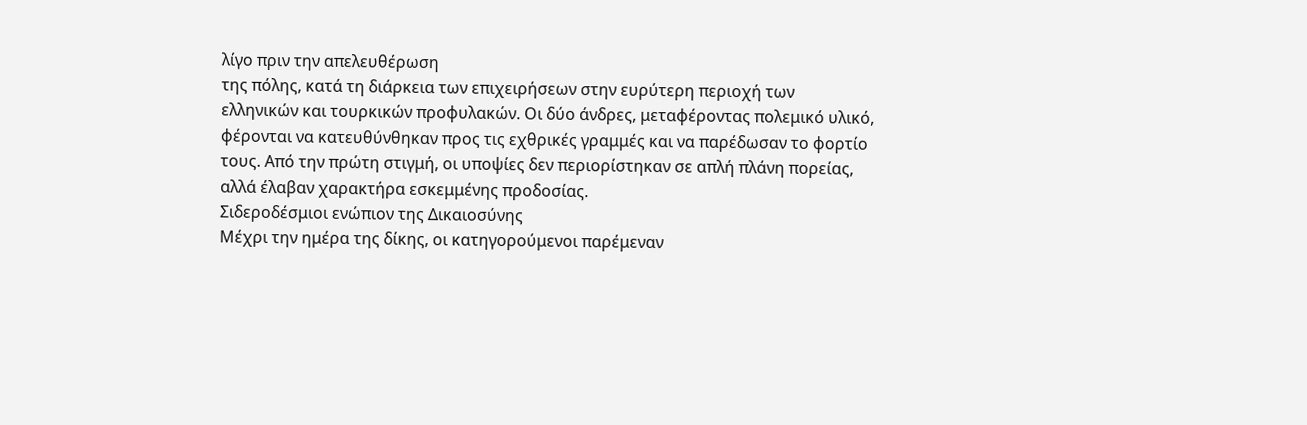λίγο πριν την απελευθέρωση
της πόλης, κατά τη διάρκεια των επιχειρήσεων στην ευρύτερη περιοχή των
ελληνικών και τουρκικών προφυλακών. Οι δύο άνδρες, μεταφέροντας πολεμικό υλικό,
φέρονται να κατευθύνθηκαν προς τις εχθρικές γραμμές και να παρέδωσαν το φορτίο
τους. Από την πρώτη στιγμή, οι υποψίες δεν περιορίστηκαν σε απλή πλάνη πορείας,
αλλά έλαβαν χαρακτήρα εσκεμμένης προδοσίας.
Σιδεροδέσμιοι ενώπιον της Δικαιοσύνης
Μέχρι την ημέρα της δίκης, οι κατηγορούμενοι παρέμεναν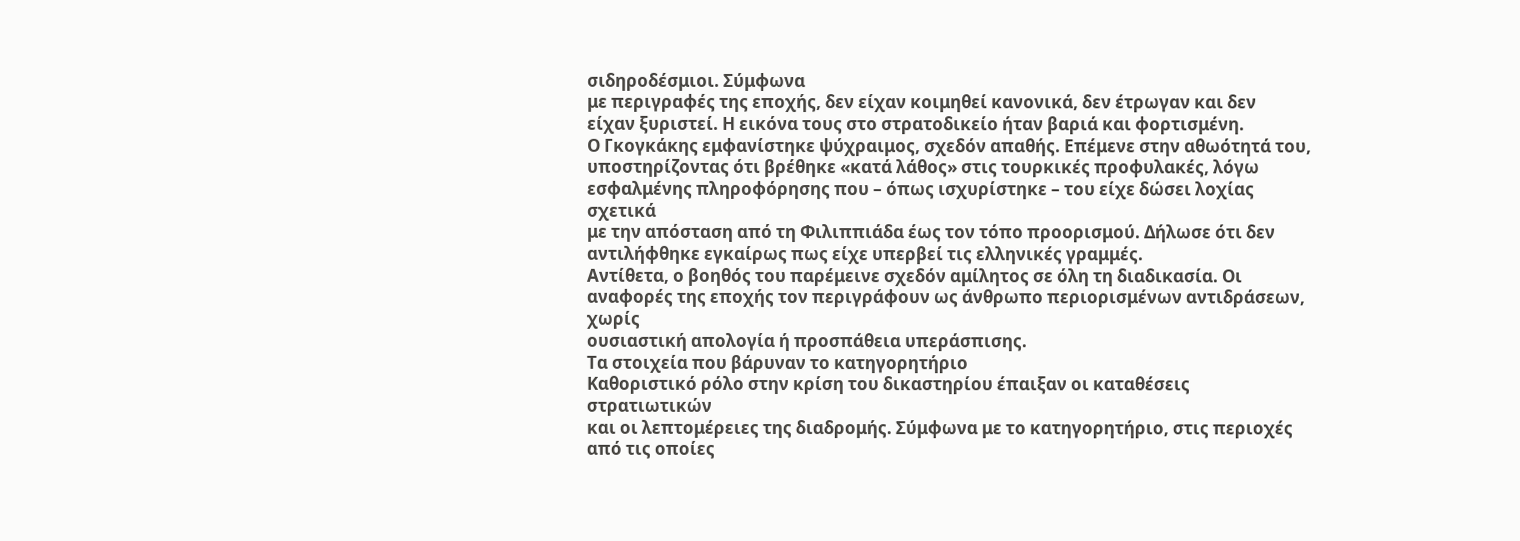σιδηροδέσμιοι. Σύμφωνα
με περιγραφές της εποχής, δεν είχαν κοιμηθεί κανονικά, δεν έτρωγαν και δεν
είχαν ξυριστεί. Η εικόνα τους στο στρατοδικείο ήταν βαριά και φορτισμένη.
Ο Γκογκάκης εμφανίστηκε ψύχραιμος, σχεδόν απαθής. Επέμενε στην αθωότητά του,
υποστηρίζοντας ότι βρέθηκε «κατά λάθος» στις τουρκικές προφυλακές, λόγω
εσφαλμένης πληροφόρησης που – όπως ισχυρίστηκε – του είχε δώσει λοχίας σχετικά
με την απόσταση από τη Φιλιππιάδα έως τον τόπο προορισμού. Δήλωσε ότι δεν
αντιλήφθηκε εγκαίρως πως είχε υπερβεί τις ελληνικές γραμμές.
Αντίθετα, ο βοηθός του παρέμεινε σχεδόν αμίλητος σε όλη τη διαδικασία. Οι
αναφορές της εποχής τον περιγράφουν ως άνθρωπο περιορισμένων αντιδράσεων, χωρίς
ουσιαστική απολογία ή προσπάθεια υπεράσπισης.
Τα στοιχεία που βάρυναν το κατηγορητήριο
Καθοριστικό ρόλο στην κρίση του δικαστηρίου έπαιξαν οι καταθέσεις στρατιωτικών
και οι λεπτομέρειες της διαδρομής. Σύμφωνα με το κατηγορητήριο, στις περιοχές
από τις οποίες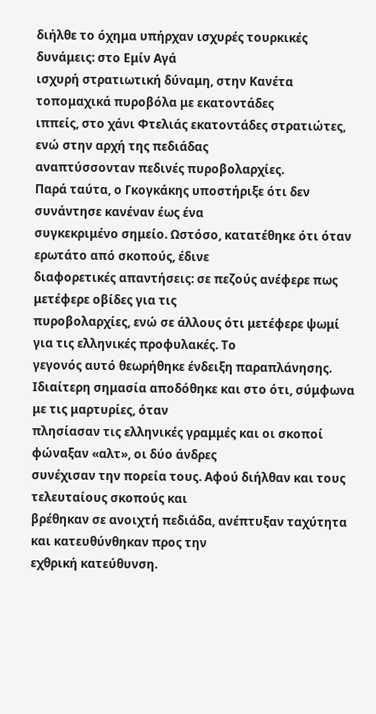διήλθε το όχημα υπήρχαν ισχυρές τουρκικές δυνάμεις: στο Εμίν Αγά
ισχυρή στρατιωτική δύναμη, στην Κανέτα τοπομαχικά πυροβόλα με εκατοντάδες
ιππείς, στο χάνι Φτελιάς εκατοντάδες στρατιώτες, ενώ στην αρχή της πεδιάδας
αναπτύσσονταν πεδινές πυροβολαρχίες.
Παρά ταύτα, ο Γκογκάκης υποστήριξε ότι δεν συνάντησε κανέναν έως ένα
συγκεκριμένο σημείο. Ωστόσο, κατατέθηκε ότι όταν ερωτάτο από σκοπούς, έδινε
διαφορετικές απαντήσεις: σε πεζούς ανέφερε πως μετέφερε οβίδες για τις
πυροβολαρχίες, ενώ σε άλλους ότι μετέφερε ψωμί για τις ελληνικές προφυλακές. Το
γεγονός αυτό θεωρήθηκε ένδειξη παραπλάνησης.
Ιδιαίτερη σημασία αποδόθηκε και στο ότι, σύμφωνα με τις μαρτυρίες, όταν
πλησίασαν τις ελληνικές γραμμές και οι σκοποί φώναξαν «αλτ», οι δύο άνδρες
συνέχισαν την πορεία τους. Αφού διήλθαν και τους τελευταίους σκοπούς και
βρέθηκαν σε ανοιχτή πεδιάδα, ανέπτυξαν ταχύτητα και κατευθύνθηκαν προς την
εχθρική κατεύθυνση.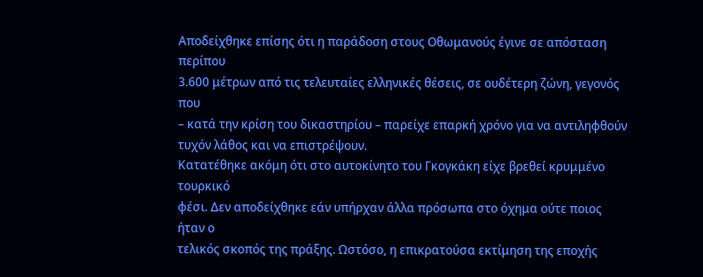Αποδείχθηκε επίσης ότι η παράδοση στους Οθωμανούς έγινε σε απόσταση περίπου
3.600 μέτρων από τις τελευταίες ελληνικές θέσεις, σε ουδέτερη ζώνη, γεγονός που
– κατά την κρίση του δικαστηρίου – παρείχε επαρκή χρόνο για να αντιληφθούν
τυχόν λάθος και να επιστρέψουν.
Κατατέθηκε ακόμη ότι στο αυτοκίνητο του Γκογκάκη είχε βρεθεί κρυμμένο τουρκικό
φέσι. Δεν αποδείχθηκε εάν υπήρχαν άλλα πρόσωπα στο όχημα ούτε ποιος ήταν ο
τελικός σκοπός της πράξης. Ωστόσο, η επικρατούσα εκτίμηση της εποχής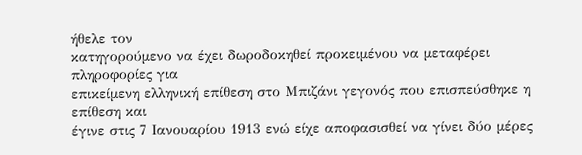ήθελε τον
κατηγορούμενο να έχει δωροδοκηθεί προκειμένου να μεταφέρει πληροφορίες για
επικείμενη ελληνική επίθεση στο Μπιζάνι γεγονός που επισπεύσθηκε η επίθεση και
έγινε στις 7 Ιανουαρίου 1913 ενώ είχε αποφασισθεί να γίνει δύο μέρες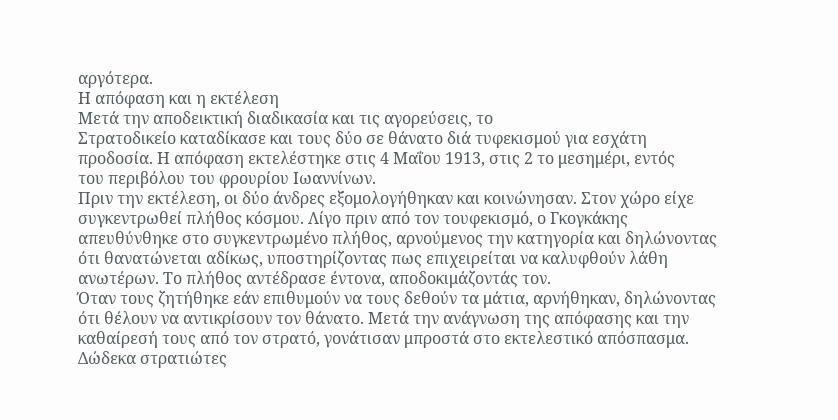αργότερα.
Η απόφαση και η εκτέλεση
Μετά την αποδεικτική διαδικασία και τις αγορεύσεις, το
Στρατοδικείο καταδίκασε και τους δύο σε θάνατο διά τυφεκισμού για εσχάτη
προδοσία. Η απόφαση εκτελέστηκε στις 4 Μαΐου 1913, στις 2 το μεσημέρι, εντός
του περιβόλου του φρουρίου Ιωαννίνων.
Πριν την εκτέλεση, οι δύο άνδρες εξομολογήθηκαν και κοινώνησαν. Στον χώρο είχε
συγκεντρωθεί πλήθος κόσμου. Λίγο πριν από τον τουφεκισμό, ο Γκογκάκης
απευθύνθηκε στο συγκεντρωμένο πλήθος, αρνούμενος την κατηγορία και δηλώνοντας
ότι θανατώνεται αδίκως, υποστηρίζοντας πως επιχειρείται να καλυφθούν λάθη
ανωτέρων. Το πλήθος αντέδρασε έντονα, αποδοκιμάζοντάς τον.
Όταν τους ζητήθηκε εάν επιθυμούν να τους δεθούν τα μάτια, αρνήθηκαν, δηλώνοντας
ότι θέλουν να αντικρίσουν τον θάνατο. Μετά την ανάγνωση της απόφασης και την
καθαίρεσή τους από τον στρατό, γονάτισαν μπροστά στο εκτελεστικό απόσπασμα.
Δώδεκα στρατιώτες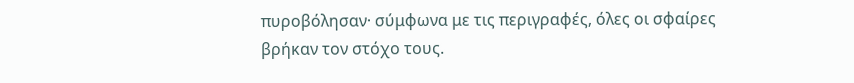πυροβόλησαν· σύμφωνα με τις περιγραφές, όλες οι σφαίρες
βρήκαν τον στόχο τους.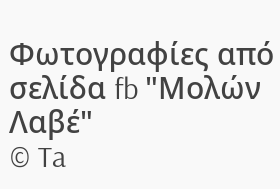Φωτογραφίες από σελίδα fb "Μολών Λαβέ"
© Ta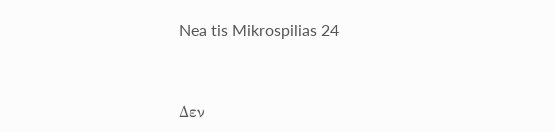Nea tis Mikrospilias 24


Δεν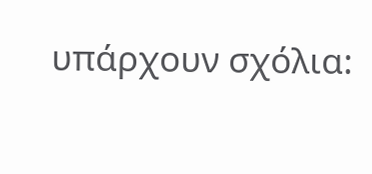υπάρχουν σχόλια: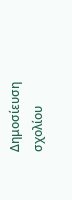Δημοσίευση σχολίου